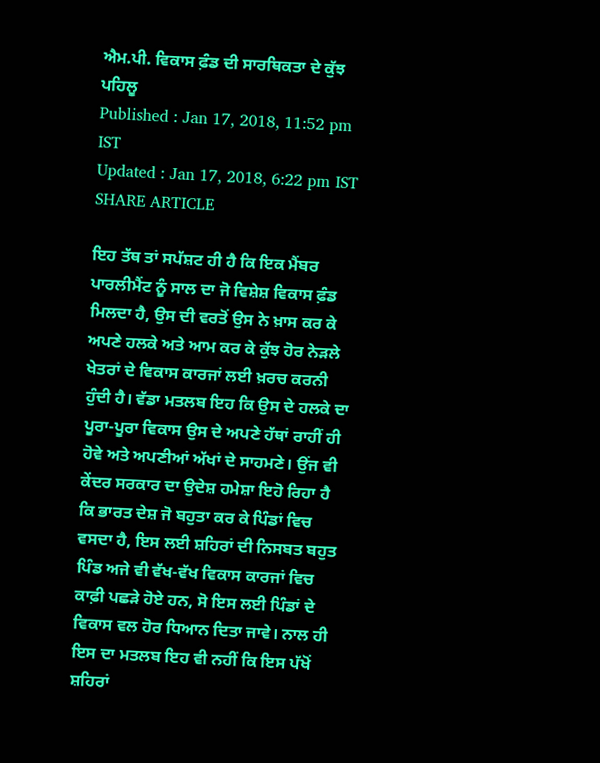ਐਮ.ਪੀ. ਵਿਕਾਸ ਫ਼ੰਡ ਦੀ ਸਾਰਥਿਕਤਾ ਦੇ ਕੁੱਝ ਪਹਿਲੂ
Published : Jan 17, 2018, 11:52 pm IST
Updated : Jan 17, 2018, 6:22 pm IST
SHARE ARTICLE

ਇਹ ਤੱਥ ਤਾਂ ਸਪੱਸ਼ਟ ਹੀ ਹੈ ਕਿ ਇਕ ਮੈਂਬਰ ਪਾਰਲੀਮੈਂਟ ਨੂੰ ਸਾਲ ਦਾ ਜੋ ਵਿਸ਼ੇਸ਼ ਵਿਕਾਸ ਫ਼ੰਡ ਮਿਲਦਾ ਹੈ, ਉਸ ਦੀ ਵਰਤੋਂ ਉਸ ਨੇ ਖ਼ਾਸ ਕਰ ਕੇ ਅਪਣੇ ਹਲਕੇ ਅਤੇ ਆਮ ਕਰ ਕੇ ਕੁੱਝ ਹੋਰ ਨੇੜਲੇ ਖੇਤਰਾਂ ਦੇ ਵਿਕਾਸ ਕਾਰਜਾਂ ਲਈ ਖ਼ਰਚ ਕਰਨੀ ਹੁੰਦੀ ਹੈ। ਵੱਡਾ ਮਤਲਬ ਇਹ ਕਿ ਉਸ ਦੇ ਹਲਕੇ ਦਾ ਪੂਰਾ-ਪੂਰਾ ਵਿਕਾਸ ਉਸ ਦੇ ਅਪਣੇ ਹੱਥਾਂ ਰਾਹੀਂ ਹੀ ਹੋਵੇ ਅਤੇ ਅਪਣੀਆਂ ਅੱਖਾਂ ਦੇ ਸਾਹਮਣੇ। ਉਂਜ ਵੀ ਕੇਂਦਰ ਸਰਕਾਰ ਦਾ ਉਦੇਸ਼ ਹਮੇਸ਼ਾ ਇਹੋ ਰਿਹਾ ਹੈ ਕਿ ਭਾਰਤ ਦੇਸ਼ ਜੋ ਬਹੁਤਾ ਕਰ ਕੇ ਪਿੰਡਾਂ ਵਿਚ ਵਸਦਾ ਹੈ, ਇਸ ਲਈ ਸ਼ਹਿਰਾਂ ਦੀ ਨਿਸਬਤ ਬਹੁਤ ਪਿੰਡ ਅਜੇ ਵੀ ਵੱਖ-ਵੱਖ ਵਿਕਾਸ ਕਾਰਜਾਂ ਵਿਚ ਕਾਫ਼ੀ ਪਛੜੇ ਹੋਏ ਹਨ, ਸੋ ਇਸ ਲਈ ਪਿੰਡਾਂ ਦੇ ਵਿਕਾਸ ਵਲ ਹੋਰ ਧਿਆਨ ਦਿਤਾ ਜਾਵੇ। ਨਾਲ ਹੀ ਇਸ ਦਾ ਮਤਲਬ ਇਹ ਵੀ ਨਹੀਂ ਕਿ ਇਸ ਪੱਖੋਂ ਸ਼ਹਿਰਾਂ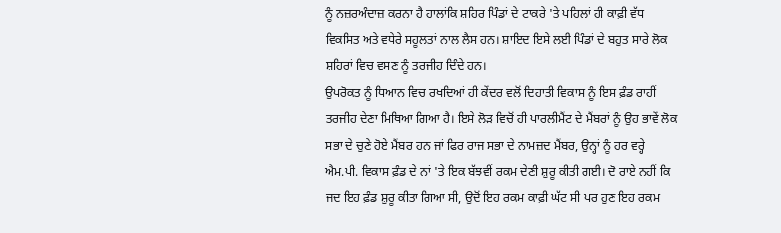ਨੂੰ ਨਜ਼ਰਅੰਦਾਜ਼ ਕਰਨਾ ਹੈ ਹਾਲਾਂਕਿ ਸ਼ਹਿਰ ਪਿੰਡਾਂ ਦੇ ਟਾਕਰੇ 'ਤੇ ਪਹਿਲਾਂ ਹੀ ਕਾਫ਼ੀ ਵੱਧ ਵਿਕਸਿਤ ਅਤੇ ਵਧੇਰੇ ਸਹੂਲਤਾਂ ਨਾਲ ਲੈਸ ਹਨ। ਸ਼ਾਇਦ ਇਸੇ ਲਈ ਪਿੰਡਾਂ ਦੇ ਬਹੁਤ ਸਾਰੇ ਲੋਕ ਸ਼ਹਿਰਾਂ ਵਿਚ ਵਸਣ ਨੂੰ ਤਰਜੀਹ ਦਿੰਦੇ ਹਨ।
ਉਪਰੋਕਤ ਨੂੰ ਧਿਆਨ ਵਿਚ ਰਖਦਿਆਂ ਹੀ ਕੇਂਦਰ ਵਲੋਂ ਦਿਹਾਤੀ ਵਿਕਾਸ ਨੂੰ ਇਸ ਫ਼ੰਡ ਰਾਹੀਂ ਤਰਜੀਹ ਦੇਣਾ ਮਿਥਿਆ ਗਿਆ ਹੈ। ਇਸੇ ਲੋੜ ਵਿਚੋਂ ਹੀ ਪਾਰਲੀਮੈਂਟ ਦੇ ਮੈਂਬਰਾਂ ਨੂੰ ਉਹ ਭਾਵੇਂ ਲੋਕ ਸਭਾ ਦੇ ਚੁਣੇ ਹੋਏ ਮੈਂਬਰ ਹਨ ਜਾਂ ਫਿਰ ਰਾਜ ਸਭਾ ਦੇ ਨਾਮਜ਼ਦ ਮੈਂਬਰ, ਉਨ੍ਹਾਂ ਨੂੰ ਹਰ ਵਰ੍ਹੇ ਐਮ.ਪੀ. ਵਿਕਾਸ ਫ਼ੰਡ ਦੇ ਨਾਂ 'ਤੇ ਇਕ ਬੱਝਵੀਂ ਰਕਮ ਦੇਣੀ ਸ਼ੁਰੂ ਕੀਤੀ ਗਈ। ਦੋ ਰਾਏ ਨਹੀਂ ਕਿ ਜਦ ਇਹ ਫ਼ੰਡ ਸ਼ੁਰੂ ਕੀਤਾ ਗਿਆ ਸੀ, ਉਦੋਂ ਇਹ ਰਕਮ ਕਾਫ਼ੀ ਘੱਟ ਸੀ ਪਰ ਹੁਣ ਇਹ ਰਕਮ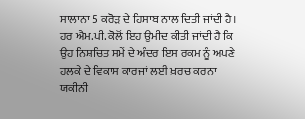ਸਾਲਾਨਾ 5 ਕਰੋੜ ਦੇ ਹਿਸਾਬ ਨਾਲ ਦਿਤੀ ਜਾਂਦੀ ਹੈ। ਹਰ ਐਮ.ਪੀ. ਕੋਲੋਂ ਇਹ ਉਮੀਦ ਕੀਤੀ ਜਾਂਦੀ ਹੈ ਕਿ ਉਹ ਨਿਸ਼ਚਿਤ ਸਮੇਂ ਦੇ ਅੰਦਰ ਇਸ ਰਕਮ ਨੂੰ ਅਪਣੇ ਹਲਕੇ ਦੇ ਵਿਕਾਸ ਕਾਰਜਾਂ ਲਈ ਖ਼ਰਚ ਕਰਨਾ ਯਕੀਨੀ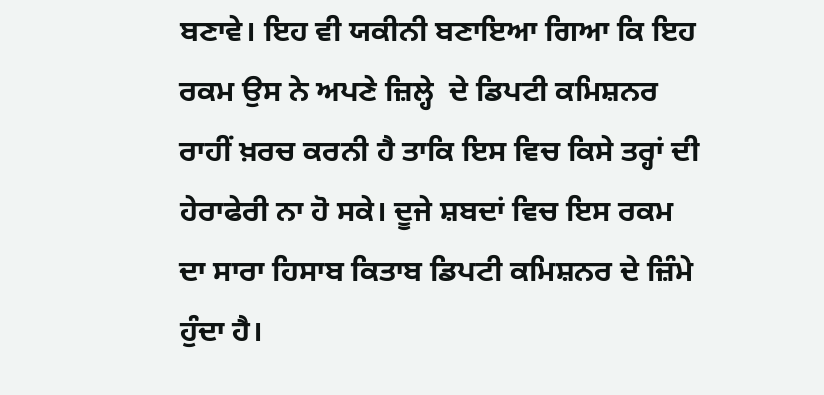ਬਣਾਵੇ। ਇਹ ਵੀ ਯਕੀਨੀ ਬਣਾਇਆ ਗਿਆ ਕਿ ਇਹ ਰਕਮ ਉਸ ਨੇ ਅਪਣੇ ਜ਼ਿਲ੍ਹੇ  ਦੇ ਡਿਪਟੀ ਕਮਿਸ਼ਨਰ ਰਾਹੀਂ ਖ਼ਰਚ ਕਰਨੀ ਹੈ ਤਾਕਿ ਇਸ ਵਿਚ ਕਿਸੇ ਤਰ੍ਹਾਂ ਦੀ ਹੇਰਾਫੇਰੀ ਨਾ ਹੋ ਸਕੇ। ਦੂਜੇ ਸ਼ਬਦਾਂ ਵਿਚ ਇਸ ਰਕਮ ਦਾ ਸਾਰਾ ਹਿਸਾਬ ਕਿਤਾਬ ਡਿਪਟੀ ਕਮਿਸ਼ਨਰ ਦੇ ਜ਼ਿੰਮੇ ਹੁੰਦਾ ਹੈ।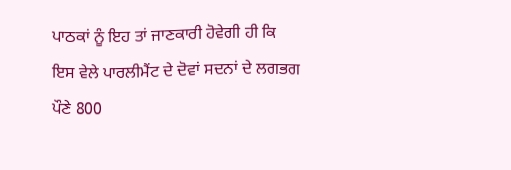ਪਾਠਕਾਂ ਨੂੰ ਇਹ ਤਾਂ ਜਾਣਕਾਰੀ ਹੋਵੇਗੀ ਹੀ ਕਿ ਇਸ ਵੇਲੇ ਪਾਰਲੀਮੈਂਟ ਦੇ ਦੋਵਾਂ ਸਦਨਾਂ ਦੇ ਲਗਭਗ ਪੌਣੇ 800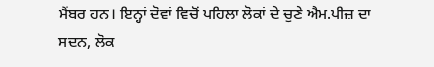ਮੈਂਬਰ ਹਨ। ਇਨ੍ਹਾਂ ਦੋਵਾਂ ਵਿਚੋਂ ਪਹਿਲਾ ਲੋਕਾਂ ਦੇ ਚੁਣੇ ਐਮ.ਪੀਜ਼ ਦਾ ਸਦਨ, ਲੋਕ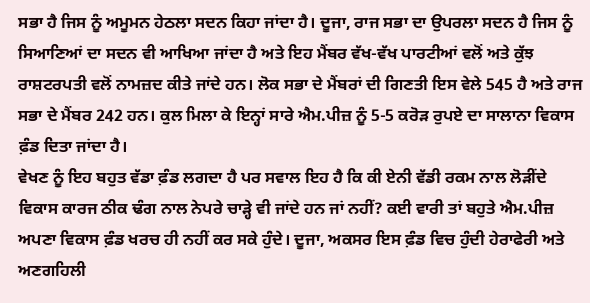ਸਭਾ ਹੈ ਜਿਸ ਨੂੰ ਅਮੂਮਨ ਹੇਠਲਾ ਸਦਨ ਕਿਹਾ ਜਾਂਦਾ ਹੈ। ਦੂਜਾ, ਰਾਜ ਸਭਾ ਦਾ ਉਪਰਲਾ ਸਦਨ ਹੈ ਜਿਸ ਨੂੰ ਸਿਆਣਿਆਂ ਦਾ ਸਦਨ ਵੀ ਆਖਿਆ ਜਾਂਦਾ ਹੈ ਅਤੇ ਇਹ ਮੈਂਬਰ ਵੱਖ-ਵੱਖ ਪਾਰਟੀਆਂ ਵਲੋਂ ਅਤੇ ਕੁੱਝ ਰਾਸ਼ਟਰਪਤੀ ਵਲੋਂ ਨਾਮਜ਼ਦ ਕੀਤੇ ਜਾਂਦੇ ਹਨ। ਲੋਕ ਸਭਾ ਦੇ ਮੈਂਬਰਾਂ ਦੀ ਗਿਣਤੀ ਇਸ ਵੇਲੇ 545 ਹੈ ਅਤੇ ਰਾਜ ਸਭਾ ਦੇ ਮੈਂਬਰ 242 ਹਨ। ਕੁਲ ਮਿਲਾ ਕੇ ਇਨ੍ਹਾਂ ਸਾਰੇ ਐਮ.ਪੀਜ਼ ਨੂੰ 5-5 ਕਰੋੜ ਰੁਪਏ ਦਾ ਸਾਲਾਨਾ ਵਿਕਾਸ ਫ਼ੰਡ ਦਿਤਾ ਜਾਂਦਾ ਹੈ।
ਵੇਖਣ ਨੂੰ ਇਹ ਬਹੁਤ ਵੱਡਾ ਫ਼ੰਡ ਲਗਦਾ ਹੈ ਪਰ ਸਵਾਲ ਇਹ ਹੈ ਕਿ ਕੀ ਏਨੀ ਵੱਡੀ ਰਕਮ ਨਾਲ ਲੋੜੀਂਦੇ ਵਿਕਾਸ ਕਾਰਜ ਠੀਕ ਢੰਗ ਨਾਲ ਨੇਪਰੇ ਚਾੜ੍ਹੇ ਵੀ ਜਾਂਦੇ ਹਨ ਜਾਂ ਨਹੀਂ? ਕਈ ਵਾਰੀ ਤਾਂ ਬਹੁਤੇ ਐਮ.ਪੀਜ਼ ਅਪਣਾ ਵਿਕਾਸ ਫ਼ੰਡ ਖਰਚ ਹੀ ਨਹੀਂ ਕਰ ਸਕੇ ਹੁੰਦੇ। ਦੂਜਾ, ਅਕਸਰ ਇਸ ਫ਼ੰਡ ਵਿਚ ਹੁੰਦੀ ਹੇਰਾਫੇਰੀ ਅਤੇ ਅਣਗਹਿਲੀ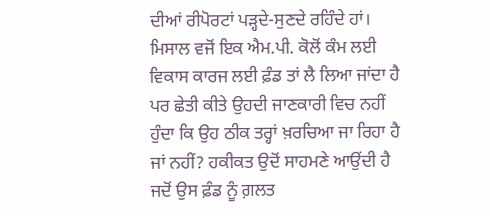ਦੀਆਂ ਰੀਪੋਰਟਾਂ ਪੜ੍ਹਦੇ-ਸੁਣਦੇ ਰਹਿੰਦੇ ਹਾਂ। ਮਿਸਾਲ ਵਜੋਂ ਇਕ ਐਮ.ਪੀ. ਕੋਲੋਂ ਕੰਮ ਲਈ ਵਿਕਾਸ ਕਾਰਜ ਲਈ ਫ਼ੰਡ ਤਾਂ ਲੈ ਲਿਆ ਜਾਂਦਾ ਹੈ ਪਰ ਛੇਤੀ ਕੀਤੇ ਉਹਦੀ ਜਾਣਕਾਰੀ ਵਿਚ ਨਹੀਂ ਹੁੰਦਾ ਕਿ ਉਹ ਠੀਕ ਤਰ੍ਹਾਂ ਖ਼ਰਚਿਆ ਜਾ ਰਿਹਾ ਹੈ ਜਾਂ ਨਹੀਂ? ਹਕੀਕਤ ਉਦੋਂ ਸਾਹਮਣੇ ਆਉਂਦੀ ਹੈ ਜਦੋਂ ਉਸ ਫ਼ੰਡ ਨੂੰ ਗ਼ਲਤ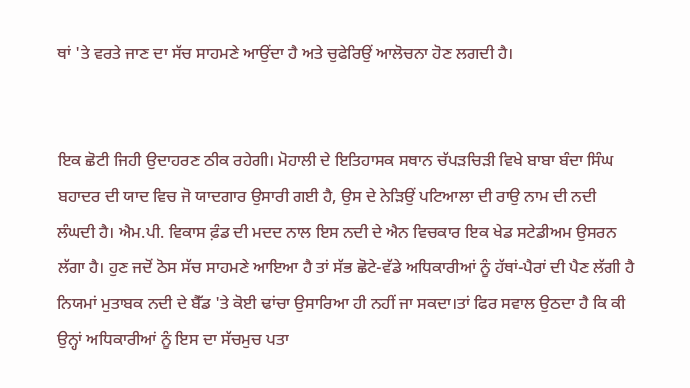ਥਾਂ 'ਤੇ ਵਰਤੇ ਜਾਣ ਦਾ ਸੱਚ ਸਾਹਮਣੇ ਆਉਂਦਾ ਹੈ ਅਤੇ ਚੁਫੇਰਿਉਂ ਆਲੋਚਨਾ ਹੋਣ ਲਗਦੀ ਹੈ।


ਇਕ ਛੋਟੀ ਜਿਹੀ ਉਦਾਹਰਣ ਠੀਕ ਰਹੇਗੀ। ਮੋਹਾਲੀ ਦੇ ਇਤਿਹਾਸਕ ਸਥਾਨ ਚੱਪੜਚਿੜੀ ਵਿਖੇ ਬਾਬਾ ਬੰਦਾ ਸਿੰਘ ਬਹਾਦਰ ਦੀ ਯਾਦ ਵਿਚ ਜੋ ਯਾਦਗਾਰ ਉਸਾਰੀ ਗਈ ਹੈ, ਉਸ ਦੇ ਨੇੜਿਉਂ ਪਟਿਆਲਾ ਦੀ ਰਾਉ ਨਾਮ ਦੀ ਨਦੀ ਲੰਘਦੀ ਹੈ। ਐਮ.ਪੀ. ਵਿਕਾਸ ਫ਼ੰਡ ਦੀ ਮਦਦ ਨਾਲ ਇਸ ਨਦੀ ਦੇ ਐਨ ਵਿਚਕਾਰ ਇਕ ਖੇਡ ਸਟੇਡੀਅਮ ਉਸਰਨ ਲੱਗਾ ਹੈ। ਹੁਣ ਜਦੋਂ ਠੋਸ ਸੱਚ ਸਾਹਮਣੇ ਆਇਆ ਹੈ ਤਾਂ ਸੱਭ ਛੋਟੇ-ਵੱਡੇ ਅਧਿਕਾਰੀਆਂ ਨੂੰ ਹੱਥਾਂ-ਪੈਰਾਂ ਦੀ ਪੈਣ ਲੱਗੀ ਹੈ ਨਿਯਮਾਂ ਮੁਤਾਬਕ ਨਦੀ ਦੇ ਬੈੱਡ 'ਤੇ ਕੋਈ ਢਾਂਚਾ ਉਸਾਰਿਆ ਹੀ ਨਹੀਂ ਜਾ ਸਕਦਾ।ਤਾਂ ਫਿਰ ਸਵਾਲ ਉਠਦਾ ਹੈ ਕਿ ਕੀ ਉਨ੍ਹਾਂ ਅਧਿਕਾਰੀਆਂ ਨੂੰ ਇਸ ਦਾ ਸੱਚਮੁਚ ਪਤਾ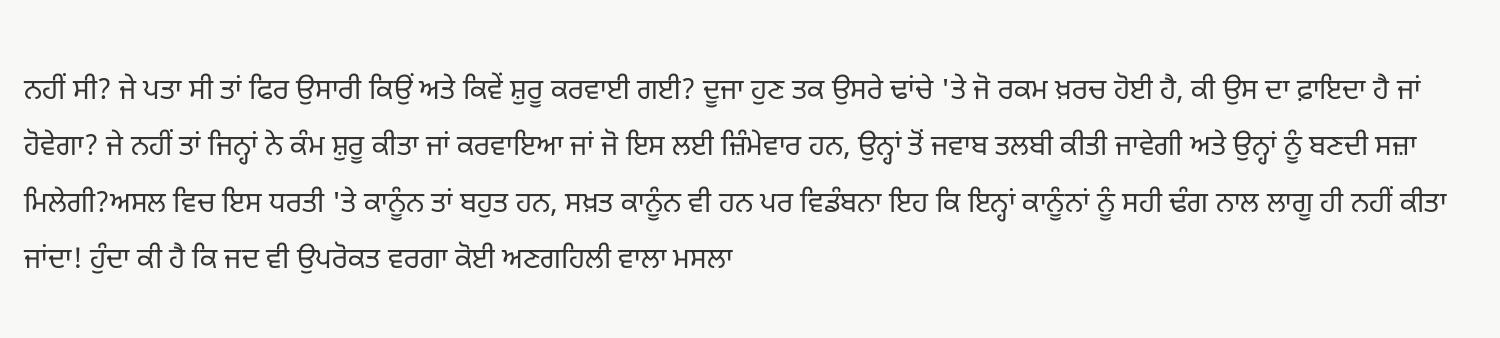ਨਹੀਂ ਸੀ? ਜੇ ਪਤਾ ਸੀ ਤਾਂ ਫਿਰ ਉਸਾਰੀ ਕਿਉਂ ਅਤੇ ਕਿਵੇਂ ਸ਼ੁਰੂ ਕਰਵਾਈ ਗਈ? ਦੂਜਾ ਹੁਣ ਤਕ ਉਸਰੇ ਢਾਂਚੇ 'ਤੇ ਜੋ ਰਕਮ ਖ਼ਰਚ ਹੋਈ ਹੈ, ਕੀ ਉਸ ਦਾ ਫ਼ਾਇਦਾ ਹੈ ਜਾਂ ਹੋਵੇਗਾ? ਜੇ ਨਹੀਂ ਤਾਂ ਜਿਨ੍ਹਾਂ ਨੇ ਕੰਮ ਸ਼ੁਰੂ ਕੀਤਾ ਜਾਂ ਕਰਵਾਇਆ ਜਾਂ ਜੋ ਇਸ ਲਈ ਜ਼ਿੰਮੇਵਾਰ ਹਨ, ਉਨ੍ਹਾਂ ਤੋਂ ਜਵਾਬ ਤਲਬੀ ਕੀਤੀ ਜਾਵੇਗੀ ਅਤੇ ਉਨ੍ਹਾਂ ਨੂੰ ਬਣਦੀ ਸਜ਼ਾ ਮਿਲੇਗੀ?ਅਸਲ ਵਿਚ ਇਸ ਧਰਤੀ 'ਤੇ ਕਾਨੂੰਨ ਤਾਂ ਬਹੁਤ ਹਨ, ਸਖ਼ਤ ਕਾਨੂੰਨ ਵੀ ਹਨ ਪਰ ਵਿਡੰਬਨਾ ਇਹ ਕਿ ਇਨ੍ਹਾਂ ਕਾਨੂੰਨਾਂ ਨੂੰ ਸਹੀ ਢੰਗ ਨਾਲ ਲਾਗੂ ਹੀ ਨਹੀਂ ਕੀਤਾ ਜਾਂਦਾ! ਹੁੰਦਾ ਕੀ ਹੈ ਕਿ ਜਦ ਵੀ ਉਪਰੋਕਤ ਵਰਗਾ ਕੋਈ ਅਣਗਹਿਲੀ ਵਾਲਾ ਮਸਲਾ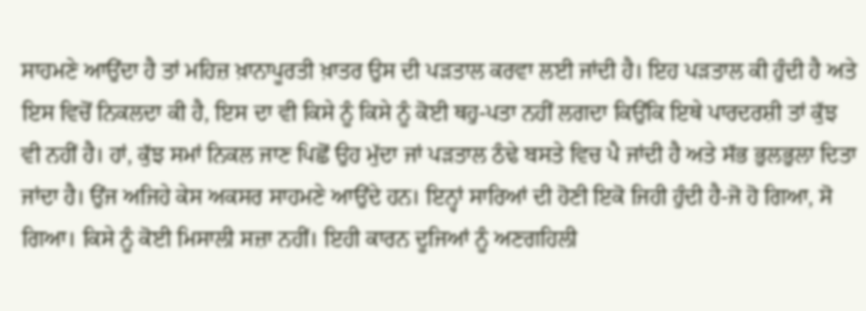ਸਾਹਮਣੇ ਆਉਂਦਾ ਹੈ ਤਾਂ ਮਹਿਜ਼ ਖ਼ਾਨਾਪੂਰਤੀ ਖ਼ਾਤਰ ਉਸ ਦੀ ਪੜਤਾਲ ਕਰਵਾ ਲਈ ਜਾਂਦੀ ਹੈ। ਇਹ ਪੜਤਾਲ ਕੀ ਹੁੰਦੀ ਹੈ ਅਤੇ ਇਸ ਵਿਚੋਂ ਨਿਕਲਦਾ ਕੀ ਹੈ, ਇਸ ਦਾ ਵੀ ਕਿਸੇ ਨੂੰ ਕਿਸੇ ਨੂੰ ਕੋਈ ਥਹੁ-ਪਤਾ ਨਹੀਂ ਲਗਦਾ ਕਿਉਂਕਿ ਇਥੇ ਪਾਰਦਰਸ਼ੀ ਤਾਂ ਕੁੱਝ ਵੀ ਨਹੀਂ ਹੈ। ਹਾਂ, ਕੁੱਝ ਸਮਾਂ ਨਿਕਲ ਜਾਣ ਪਿਛੋਂ ਉਹ ਮੁੱਦਾ ਜਾਂ ਪੜਤਾਲ ਠੰਢੇ ਬਸਤੇ ਵਿਚ ਪੈ ਜਾਂਦੀ ਹੈ ਅਤੇ ਸੱਭ ਭੁਲਭੁਲਾ ਦਿਤਾ ਜਾਂਦਾ ਹੈ। ਉਂਜ ਅਜਿਹੇ ਕੇਸ ਅਕਸਰ ਸਾਹਮਣੇ ਆਉਂਦੇ ਹਨ। ਇਨ੍ਹਾਂ ਸਾਰਿਆਂ ਦੀ ਹੋਣੀ ਇਕੋ ਜਿਹੀ ਹੁੰਦੀ ਹੈ-ਜੋ ਹੋ ਗਿਆ, ਸੋ ਗਿਆ। ਕਿਸੇ ਨੂੰ ਕੋਈ ਮਿਸਾਲੀ ਸਜ਼ਾ ਨਹੀਂ। ਇਹੀ ਕਾਰਨ ਦੂਜਿਆਂ ਨੂੰ ਅਣਗਹਿਲੀ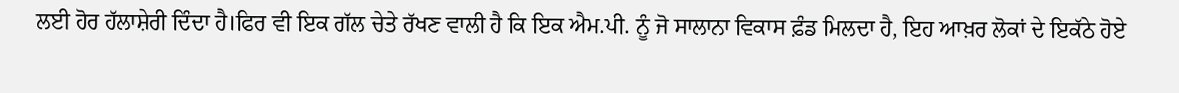ਲਈ ਹੋਰ ਹੱਲਾਸ਼ੇਰੀ ਦਿੰਦਾ ਹੈ।ਫਿਰ ਵੀ ਇਕ ਗੱਲ ਚੇਤੇ ਰੱਖਣ ਵਾਲੀ ਹੈ ਕਿ ਇਕ ਐਮ.ਪੀ. ਨੂੰ ਜੋ ਸਾਲਾਨਾ ਵਿਕਾਸ ਫ਼ੰਡ ਮਿਲਦਾ ਹੈ, ਇਹ ਆਖ਼ਰ ਲੋਕਾਂ ਦੇ ਇਕੱਠੇ ਹੋਏ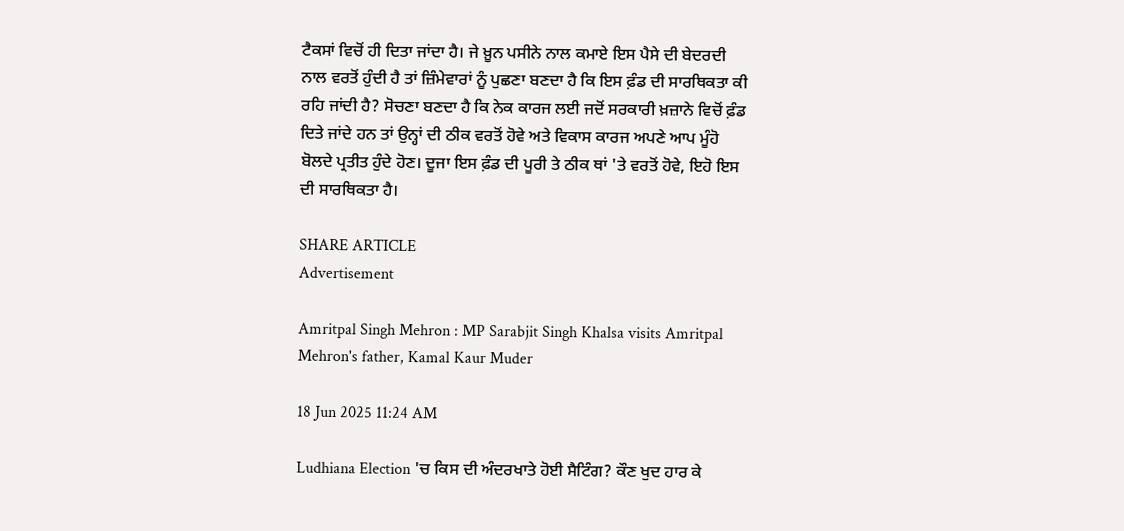ਟੈਕਸਾਂ ਵਿਚੋਂ ਹੀ ਦਿਤਾ ਜਾਂਦਾ ਹੈ। ਜੇ ਖ਼ੂਨ ਪਸੀਨੇ ਨਾਲ ਕਮਾਏ ਇਸ ਪੈਸੇ ਦੀ ਬੇਦਰਦੀ ਨਾਲ ਵਰਤੋਂ ਹੁੰਦੀ ਹੈ ਤਾਂ ਜ਼ਿੰਮੇਵਾਰਾਂ ਨੂੰ ਪੁਛਣਾ ਬਣਦਾ ਹੈ ਕਿ ਇਸ ਫ਼ੰਡ ਦੀ ਸਾਰਥਿਕਤਾ ਕੀ ਰਹਿ ਜਾਂਦੀ ਹੈ? ਸੋਚਣਾ ਬਣਦਾ ਹੈ ਕਿ ਨੇਕ ਕਾਰਜ ਲਈ ਜਦੋਂ ਸਰਕਾਰੀ ਖ਼ਜ਼ਾਨੇ ਵਿਚੋਂ ਫ਼ੰਡ ਦਿਤੇ ਜਾਂਦੇ ਹਨ ਤਾਂ ਉਨ੍ਹਾਂ ਦੀ ਠੀਕ ਵਰਤੋਂ ਹੋਵੇ ਅਤੇ ਵਿਕਾਸ ਕਾਰਜ ਅਪਣੇ ਆਪ ਮੂੰਹੋ ਬੋਲਦੇ ਪ੍ਰਤੀਤ ਹੁੰਦੇ ਹੋਣ। ਦੂਜਾ ਇਸ ਫ਼ੰਡ ਦੀ ਪੂਰੀ ਤੇ ਠੀਕ ਥਾਂ 'ਤੇ ਵਰਤੋਂ ਹੋਵੇ, ਇਹੋ ਇਸ ਦੀ ਸਾਰਥਿਕਤਾ ਹੈ।

SHARE ARTICLE
Advertisement

Amritpal Singh Mehron : MP Sarabjit Singh Khalsa visits Amritpal Mehron's father, Kamal Kaur Muder

18 Jun 2025 11:24 AM

Ludhiana Election 'ਚ ਕਿਸ ਦੀ ਅੰਦਰਖਾਤੇ ਹੋਈ ਸੈਟਿੰਗ? ਕੌਣ ਖੁਦ ਹਾਰ ਕੇ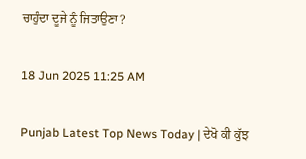ਚਾਹੁੰਦਾ ਦੂਜੇ ਨੂੰ ਜਿਤਾਉਣਾ?

18 Jun 2025 11:25 AM

Punjab Latest Top News Today | ਦੇਖੋ ਕੀ ਕੁੱਝ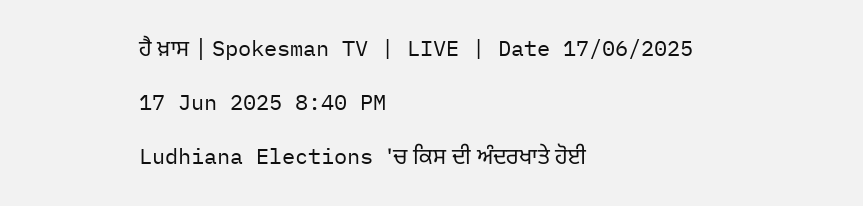ਹੈ ਖ਼ਾਸ | Spokesman TV | LIVE | Date 17/06/2025

17 Jun 2025 8:40 PM

Ludhiana Elections 'ਚ ਕਿਸ ਦੀ ਅੰਦਰਖਾਤੇ ਹੋਈ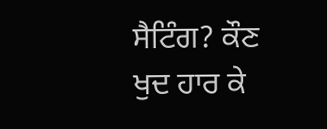ਸੈਟਿੰਗ? ਕੌਣ ਖੁਦ ਹਾਰ ਕੇ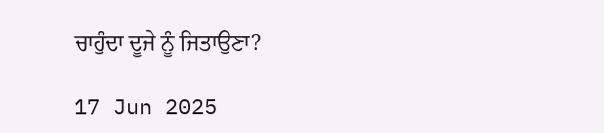ਚਾਹੁੰਦਾ ਦੂਜੇ ਨੂੰ ਜਿਤਾਉਣਾ?

17 Jun 2025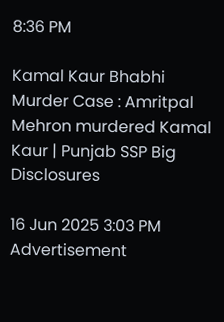8:36 PM

Kamal Kaur Bhabhi Murder Case : Amritpal Mehron murdered Kamal Kaur | Punjab SSP Big Disclosures

16 Jun 2025 3:03 PM
Advertisement